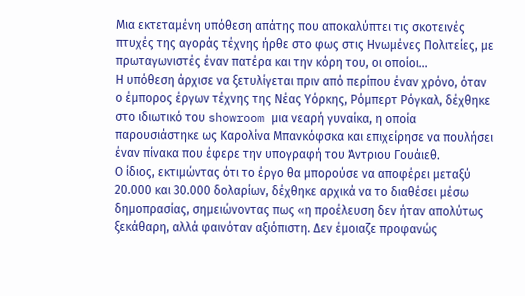Μια εκτεταμένη υπόθεση απάτης που αποκαλύπτει τις σκοτεινές πτυχές της αγοράς τέχνης ήρθε στο φως στις Ηνωμένες Πολιτείες, με πρωταγωνιστές έναν πατέρα και την κόρη του, οι οποίοι...
Η υπόθεση άρχισε να ξετυλίγεται πριν από περίπου έναν χρόνο, όταν ο έμπορος έργων τέχνης της Νέας Υόρκης, Ρόμπερτ Ρόγκαλ, δέχθηκε στο ιδιωτικό του showroom μια νεαρή γυναίκα, η οποία παρουσιάστηκε ως Καρολίνα Μπανκόφσκα και επιχείρησε να πουλήσει έναν πίνακα που έφερε την υπογραφή του Άντριου Γουάιεθ.
Ο ίδιος, εκτιμώντας ότι το έργο θα μπορούσε να αποφέρει μεταξύ 20.000 και 30.000 δολαρίων, δέχθηκε αρχικά να το διαθέσει μέσω δημοπρασίας, σημειώνοντας πως «η προέλευση δεν ήταν απολύτως ξεκάθαρη, αλλά φαινόταν αξιόπιστη. Δεν έμοιαζε προφανώς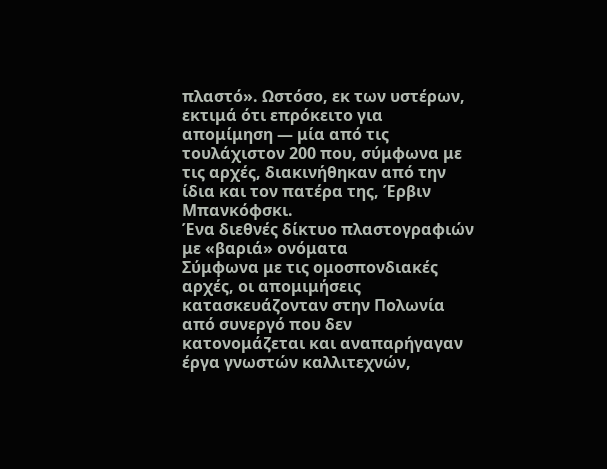πλαστό». Ωστόσο, εκ των υστέρων, εκτιμά ότι επρόκειτο για απομίμηση — μία από τις τουλάχιστον 200 που, σύμφωνα με τις αρχές, διακινήθηκαν από την ίδια και τον πατέρα της, Έρβιν Μπανκόφσκι.
Ένα διεθνές δίκτυο πλαστογραφιών με «βαριά» ονόματα
Σύμφωνα με τις ομοσπονδιακές αρχές, οι απομιμήσεις κατασκευάζονταν στην Πολωνία από συνεργό που δεν κατονομάζεται και αναπαρήγαγαν έργα γνωστών καλλιτεχνών,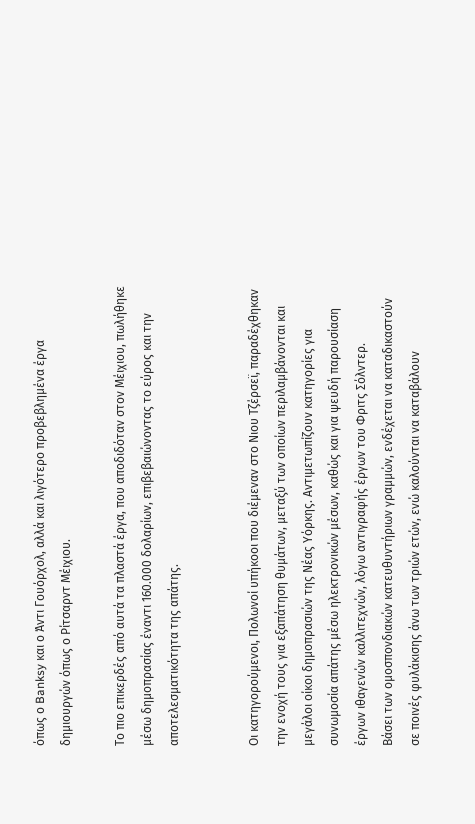όπως ο Banksy και ο Άντι Γουόρχολ, αλλά και λιγότερο προβεβλημένα έργα δημιουργών όπως ο Ρίτσαρντ Μέιχιου.

Το πιο επικερδές από αυτά τα πλαστά έργα, που αποδιδόταν στον Μέιχιου, πωλήθηκε μέσω δημοπρασίας έναντι 160.000 δολαρίων, επιβεβαιώνοντας το εύρος και την αποτελεσματικότητα της απάτης.


Οι κατηγορούμενοι, Πολωνοί υπήκοοι που διέμεναν στο Νιου Τζέρσεϊ, παραδέχθηκαν την ενοχή τους για εξαπάτηση θυμάτων, μεταξύ των οποίων περιλαμβάνονται και μεγάλοι οίκοι δημοπρασιών της Νέας Υόρκης. Αντιμετωπίζουν κατηγορίες για συνωμοσία απάτης μέσω ηλεκτρονικών μέσων, καθώς και για ψευδή παρουσίαση έργων ιθαγενών καλλιτεχνών, λόγω αντιγραφής έργων του Φριτς Σόλντερ.
Βάσει των ομοσπονδιακών κατευθυντήριων γραμμών, ενδέχεται να καταδικαστούν σε ποινές φυλάκισης άνω των τριών ετών, ενώ καλούνται να καταβάλουν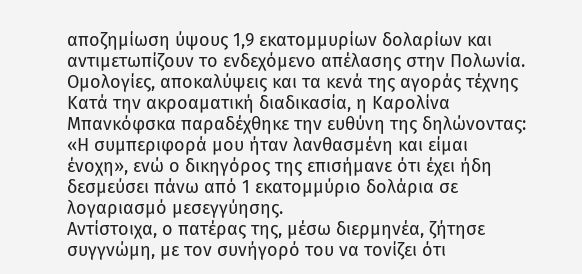αποζημίωση ύψους 1,9 εκατομμυρίων δολαρίων και αντιμετωπίζουν το ενδεχόμενο απέλασης στην Πολωνία.
Ομολογίες, αποκαλύψεις και τα κενά της αγοράς τέχνης
Κατά την ακροαματική διαδικασία, η Καρολίνα Μπανκόφσκα παραδέχθηκε την ευθύνη της δηλώνοντας: «Η συμπεριφορά μου ήταν λανθασμένη και είμαι ένοχη», ενώ ο δικηγόρος της επισήμανε ότι έχει ήδη δεσμεύσει πάνω από 1 εκατομμύριο δολάρια σε λογαριασμό μεσεγγύησης.
Αντίστοιχα, ο πατέρας της, μέσω διερμηνέα, ζήτησε συγγνώμη, με τον συνήγορό του να τονίζει ότι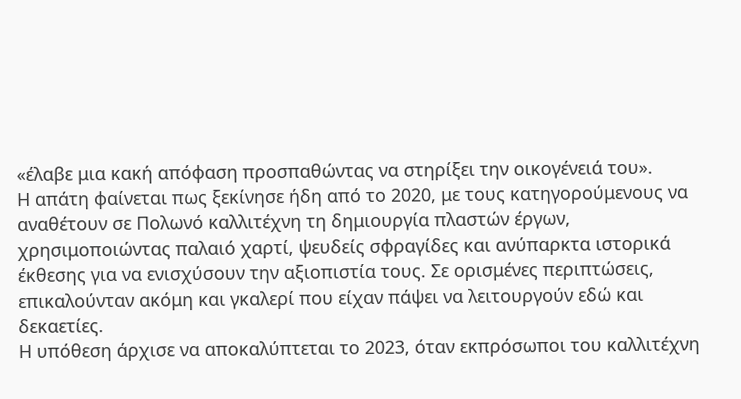«έλαβε μια κακή απόφαση προσπαθώντας να στηρίξει την οικογένειά του».
Η απάτη φαίνεται πως ξεκίνησε ήδη από το 2020, με τους κατηγορούμενους να αναθέτουν σε Πολωνό καλλιτέχνη τη δημιουργία πλαστών έργων, χρησιμοποιώντας παλαιό χαρτί, ψευδείς σφραγίδες και ανύπαρκτα ιστορικά έκθεσης για να ενισχύσουν την αξιοπιστία τους. Σε ορισμένες περιπτώσεις, επικαλούνταν ακόμη και γκαλερί που είχαν πάψει να λειτουργούν εδώ και δεκαετίες.
Η υπόθεση άρχισε να αποκαλύπτεται το 2023, όταν εκπρόσωποι του καλλιτέχνη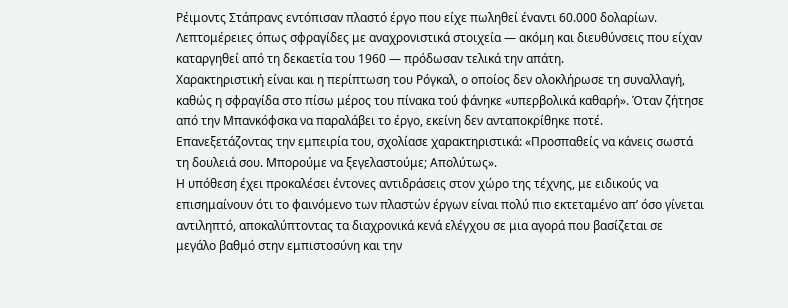Ρέιμοντς Στάπρανς εντόπισαν πλαστό έργο που είχε πωληθεί έναντι 60.000 δολαρίων. Λεπτομέρειες όπως σφραγίδες με αναχρονιστικά στοιχεία — ακόμη και διευθύνσεις που είχαν καταργηθεί από τη δεκαετία του 1960 — πρόδωσαν τελικά την απάτη.
Χαρακτηριστική είναι και η περίπτωση του Ρόγκαλ, ο οποίος δεν ολοκλήρωσε τη συναλλαγή, καθώς η σφραγίδα στο πίσω μέρος του πίνακα τού φάνηκε «υπερβολικά καθαρή». Όταν ζήτησε από την Μπανκόφσκα να παραλάβει το έργο, εκείνη δεν ανταποκρίθηκε ποτέ.
Επανεξετάζοντας την εμπειρία του, σχολίασε χαρακτηριστικά: «Προσπαθείς να κάνεις σωστά τη δουλειά σου. Μπορούμε να ξεγελαστούμε; Απολύτως».
Η υπόθεση έχει προκαλέσει έντονες αντιδράσεις στον χώρο της τέχνης, με ειδικούς να επισημαίνουν ότι το φαινόμενο των πλαστών έργων είναι πολύ πιο εκτεταμένο απ’ όσο γίνεται αντιληπτό, αποκαλύπτοντας τα διαχρονικά κενά ελέγχου σε μια αγορά που βασίζεται σε μεγάλο βαθμό στην εμπιστοσύνη και την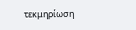τεκμηρίωση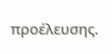προέλευσης.